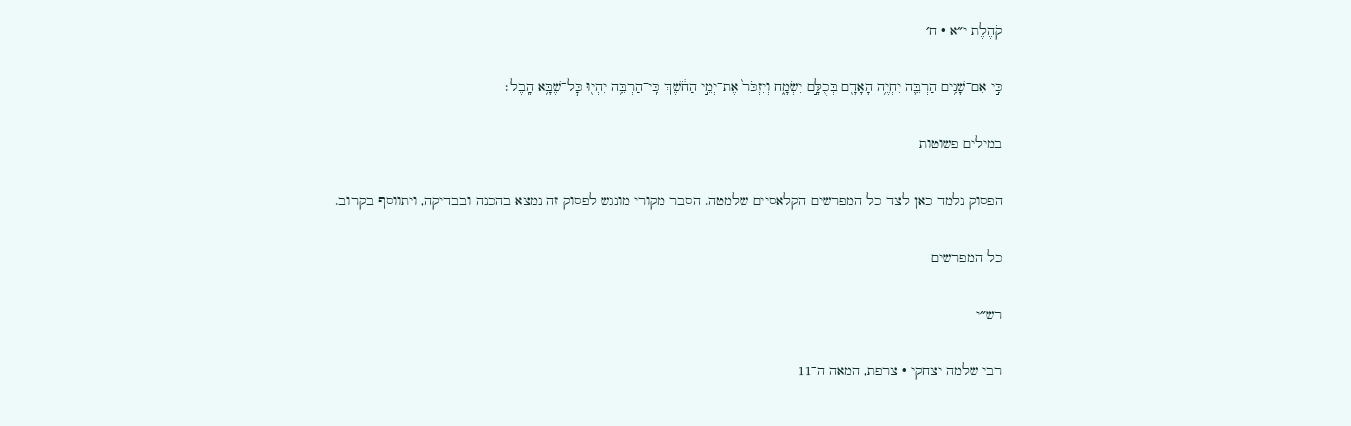קֹהֶלֶת י״א · ח׳

כִּ֣י אִם־שָׁנִ֥ים הַרְבֵּ֛ה יִחְיֶ֥ה הָאָדָ֖ם בְּכֻלָּ֣ם יִשְׂמָ֑ח וְיִזְכֹּר֙ אֶת־יְמֵ֣י הַחֹ֔שֶׁךְ כִּֽי־הַרְבֵּ֥ה יִהְי֖וּ כׇּל־שֶׁבָּ֥א הָֽבֶל׃

במילים פשוטות

הפסוק נלמד כאן לצד כל המפרשים הקלאסיים שלמטה. הסבר מקורי מונגש לפסוק זה נמצא בהכנה ובבדיקה, ויתווסף בקרוב.

כל המפרשים

רש״י

רבי שלמה יצחקי · צרפת, המאה ה־11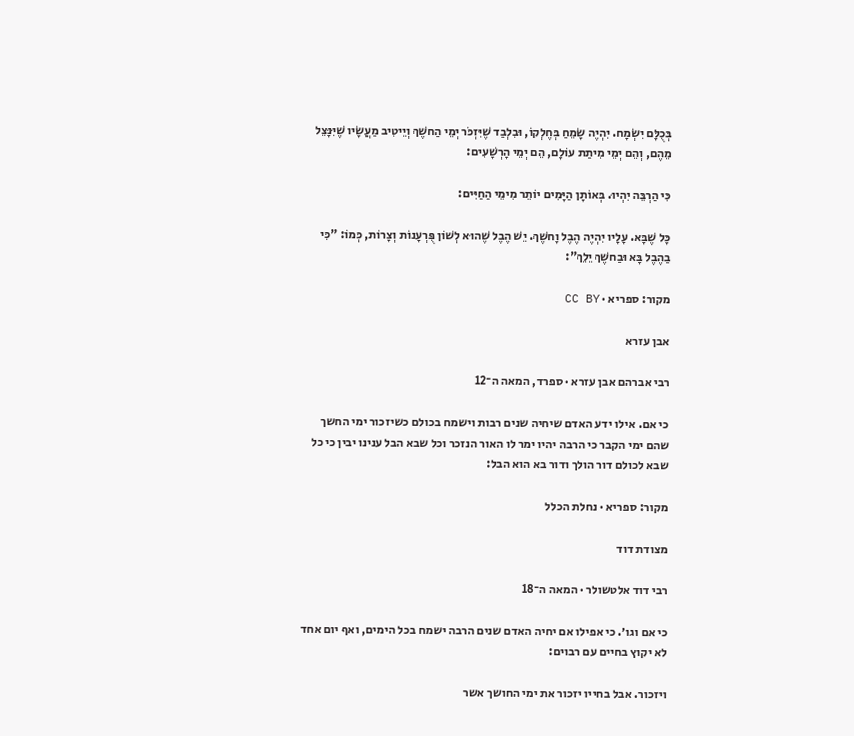בְּכֻלָּם יִשְׂמָח. יִהְיֶה שָׂמֵחַ בְּחֶלְקוֹ, וּבִלְבַד שֶׁיִּזְכֹּר יְמֵי הַחשֶׁךְ וְיֵיטִיב מַעֲשָׂיו שֶׁיִּנָּצֵל מֵהֶם, וְהֵם יְמֵי מִיתַת עוֹלָם, הֵם יְמֵי הָרְשָׁעִים:

כִּי הַרְבֵּה יִהְיוּ. בְּאוֹתָן הַיָּמִים יוֹתֵר מִימֵי הַחַיִּים:

כָּל שֶׁבָּא. עָלָיו יִהְיֶה הֶבֶל וָחשֶׁךְ. יֵשׁ הֶבֶל שֶׁהוּא לְשׁוֹן פֻּרְעָנוֹת וְצָרוֹת, כְּמוֹ: "כִּי בַהֶבֶל בָּא וּבַחשֶׁךְ יֵלֵךְ":

מקור: ספריא · CC BY

אבן עזרא

רבי אברהם אבן עזרא · ספרד, המאה ה־12

כי אם. אילו ידע האדם שיחיה שנים רבות וישמח בכולם כשיזכור ימי החשך שהם ימי הקבר כי הרבה יהיו ימר לו האור הנזכר וכל שבא הבל ענינו יבין כי כל שבא לכולם דור הולך ודור בא הוא הבל:

מקור: ספריא · נחלת הכלל

מצודת דוד

רבי דוד אלטשולר · המאה ה־18

כי אם וגו׳. כי אפילו אם יחיה האדם שנים הרבה ישמח בכל הימים, ואף יום אחד לא יקוץ בחיים עם רבוים:

ויזכור. אבל בחייו יזכור את ימי החושך אשר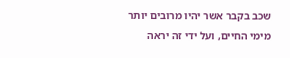שכב בקבר אשר יהיו מרובים יותר מימי החיים, ועל ידי זה יראה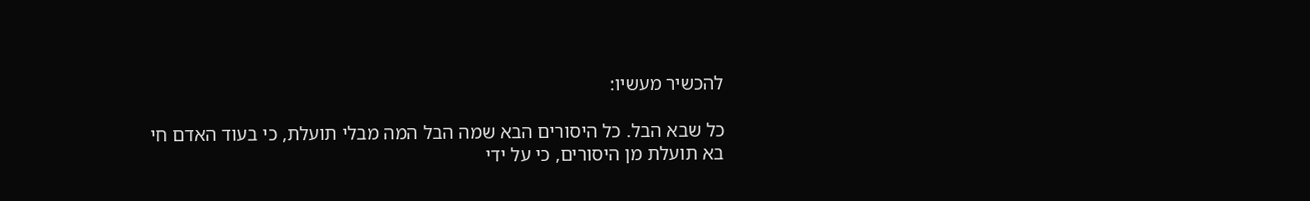להכשיר מעשיו:

כל שבא הבל. כל היסורים הבא שמה הבל המה מבלי תועלת, כי בעוד האדם חי בא תועלת מן היסורים, כי על ידי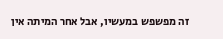זה מפשפש במעשיו, אבל אחר המיתה אין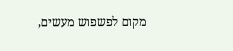מקום לפשפוש מעשים,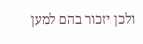ולכן יזכור בהם למען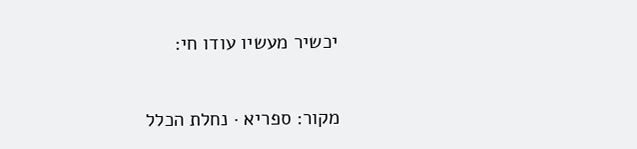יכשיר מעשיו עודו חי:

מקור: ספריא · נחלת הכלל